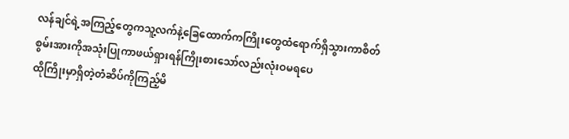လန်ချင်ရဲ့အကြည့်တွေကသူ့လက်နဲ့ခြေထောက်ကကြိုးတွေထံရောက်ရှိသွားကာစိတ်စွမ်းအားကိုအသုံးပြုကာဖယ်ရှားရန်ကြိုးစားသော်လည်းလုံးဝမရပေ
ထိုကြိုးမှာရှိတဲ့တံဆိပ်ကိုကြည့်မိ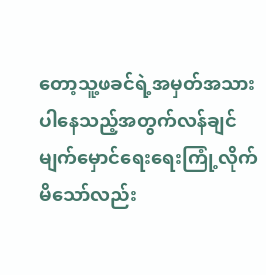တော့သူ့ဖခင်ရဲ့အမှတ်အသားပါနေသည့်အတွက်လန်ချင်မျက်မှောင်ရေးရေးကြုံ့လိုက်မိသော်လည်း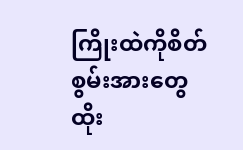ကြိုးထဲကိုစိတ်စွမ်းအားတွေထိုး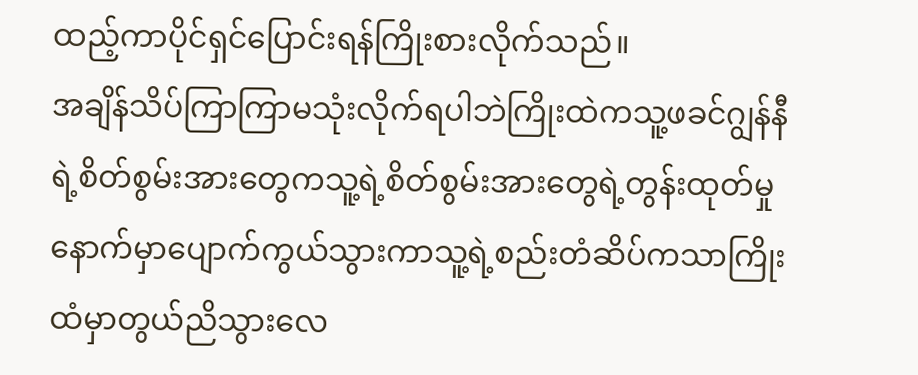ထည့်ကာပိုင်ရှင်ပြောင်းရန်ကြိုးစားလိုက်သည်။
အချိန်သိပ်ကြာကြာမသုံးလိုက်ရပါဘဲကြိုးထဲကသူ့ဖခင်ဂျွန်နီရဲ့စိတ်စွမ်းအားတွေကသူ့ရဲ့စိတ်စွမ်းအားတွေရဲ့တွန်းထုတ်မှုနောက်မှာပျောက်ကွယ်သွားကာသူ့ရဲ့စည်းတံဆိပ်ကသာကြိုးထံမှာတွယ်ညိသွားလေ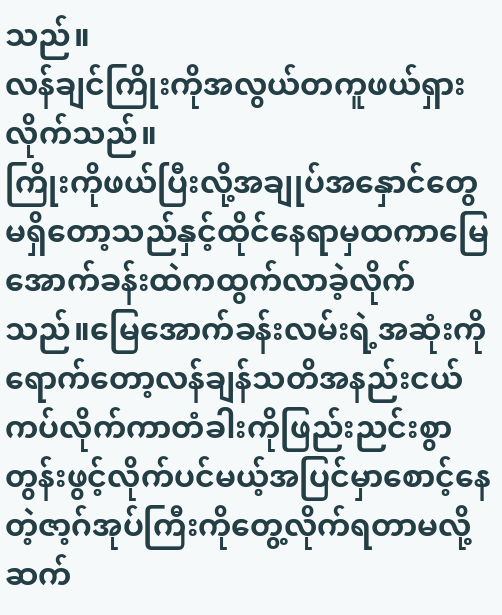သည်။
လန်ချင်ကြိုးကိုအလွယ်တကူဖယ်ရှားလိုက်သည်။
ကြိုးကိုဖယ်ပြီးလို့အချုပ်အနှောင်တွေမရှိတော့သည်နှင့်ထိုင်နေရာမှထကာမြေအောက်ခန်းထဲကထွက်လာခဲ့လိုက်သည်။မြေအောက်ခန်းလမ်းရဲ့အဆုံးကိုရောက်တော့လန်ချန်သတိအနည်းငယ်ကပ်လိုက်ကာတံခါးကိုဖြည်းညင်းစွာတွန်းဖွင့်လိုက်ပင်မယ့်အပြင်မှာစောင့်နေတဲ့ဇာ့ဂ်အုပ်ကြီးကိုတွေ့လိုက်ရတာမလို့ဆက်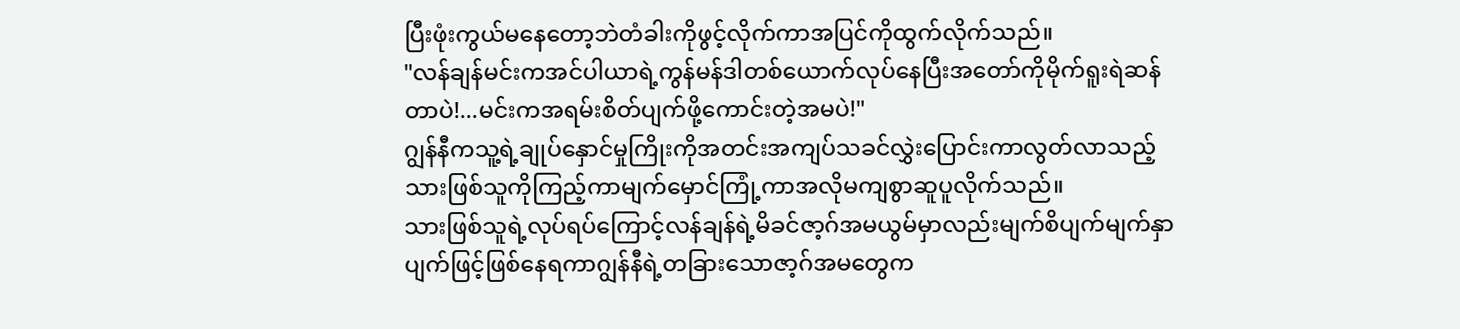ပြီးဖုံးကွယ်မနေတော့ဘဲတံခါးကိုဖွင့်လိုက်ကာအပြင်ကိုထွက်လိုက်သည်။
"လန်ချန်မင်းကအင်ပါယာရဲ့ကွန်မန်ဒါတစ်ယောက်လုပ်နေပြီးအတော်ကိုမိုက်ရူးရဲဆန်တာပဲ!...မင်းကအရမ်းစိတ်ပျက်ဖို့ကောင်းတဲ့အမပဲ!"
ဂျွန်နီကသူ့ရဲ့ချုပ်နှောင်မှုကြိုးကိုအတင်းအကျပ်သခင်လွှဲးပြောင်းကာလွတ်လာသည့်သားဖြစ်သူကိုကြည့်ကာမျက်မှောင်ကြုံ့ကာအလိုမကျစွာဆူပူလိုက်သည်။
သားဖြစ်သူရဲ့လုပ်ရပ်ကြောင့်လန်ချန်ရဲ့မိခင်ဇာ့ဂ်အမယွမ်မှာလည်းမျက်စိပျက်မျက်နှာပျက်ဖြင့်ဖြစ်နေရကာဂျွန်နီရဲ့တခြားသောဇာ့ဂ်အမတွေက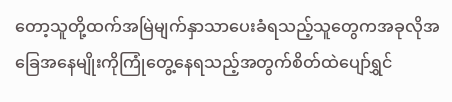တော့သူတို့ထက်အမြဲမျက်နှာသာပေးခံရသည့်သူတွေကအခုလိုအခြေအနေမျိုးကိုကြုံတွေ့နေရသည့်အတွက်စိတ်ထဲပျော်ရွှင်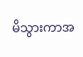မိသွားကာအ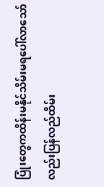ပြုံးတွေကထိန်းမနိုင်သိမ်းမရပေါ်လာသော်လည်းပြန်လည်ထိမ်း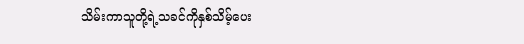သိမ်းကာသူတို့ရဲ့သခင်ကိုနှစ်သိမ့်ပေး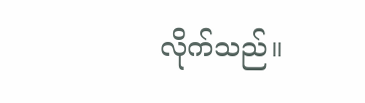လိုက်သည်။